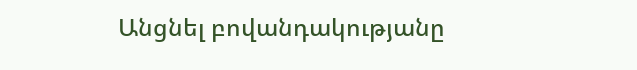Անցնել բովանդակությանը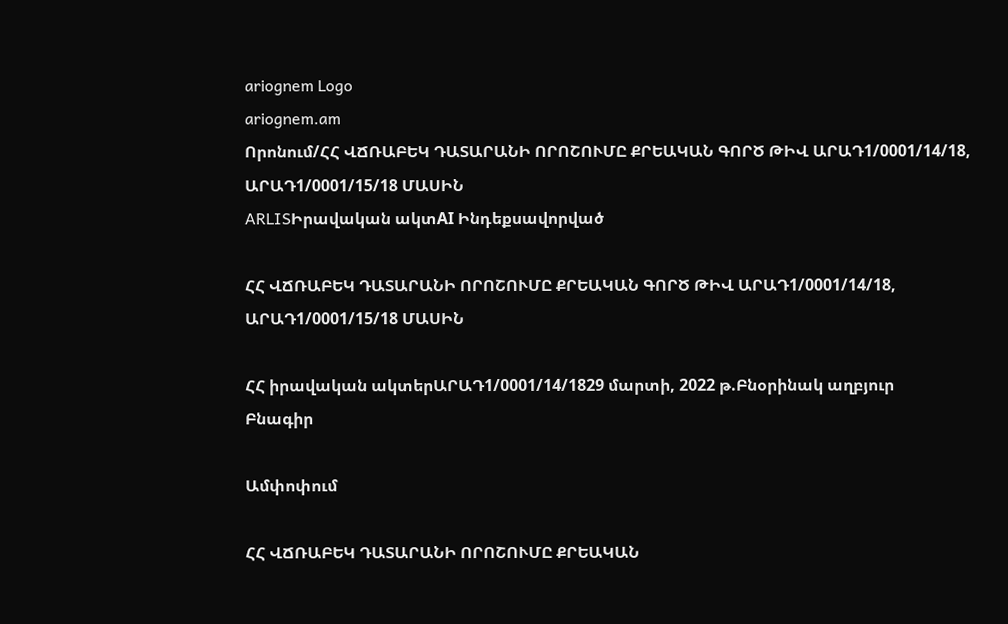ariognem Logo
ariognem.am
Որոնում/ՀՀ ՎՃՌԱԲԵԿ ԴԱՏԱՐԱՆԻ ՈՐՈՇՈՒՄԸ ՔՐԵԱԿԱՆ ԳՈՐԾ ԹԻՎ ԱՐԱԴ1/0001/14/18, ԱՐԱԴ1/0001/15/18 ՄԱՍԻՆ
ARLISԻրավական ակտAI Ինդեքսավորված

ՀՀ ՎՃՌԱԲԵԿ ԴԱՏԱՐԱՆԻ ՈՐՈՇՈՒՄԸ ՔՐԵԱԿԱՆ ԳՈՐԾ ԹԻՎ ԱՐԱԴ1/0001/14/18, ԱՐԱԴ1/0001/15/18 ՄԱՍԻՆ

ՀՀ իրավական ակտերԱՐԱԴ1/0001/14/1829 մարտի, 2022 թ.Բնօրինակ աղբյուր
Բնագիր

Ամփոփում

ՀՀ ՎՃՌԱԲԵԿ ԴԱՏԱՐԱՆԻ ՈՐՈՇՈՒՄԸ ՔՐԵԱԿԱՆ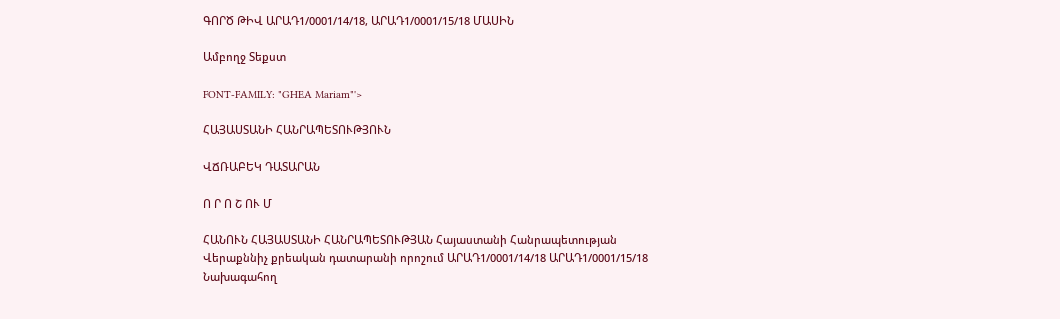ԳՈՐԾ ԹԻՎ ԱՐԱԴ1/0001/14/18, ԱՐԱԴ1/0001/15/18 ՄԱՍԻՆ

Ամբողջ Տեքստ

FONT-FAMILY: "GHEA Mariam"'>

ՀԱՅԱՍՏԱՆԻ ՀԱՆՐԱՊԵՏՈՒԹՅՈՒՆ

ՎՃՌԱԲԵԿ ԴԱՏԱՐԱՆ

Ո Ր Ո Շ ՈՒ Մ

ՀԱՆՈՒՆ ՀԱՅԱՍՏԱՆԻ ՀԱՆՐԱՊԵՏՈՒԹՅԱՆ Հայաստանի Հանրապետության Վերաքննիչ քրեական դատարանի որոշում ԱՐԱԴ1/0001/14/18 ԱՐԱԴ1/0001/15/18 Նախագահող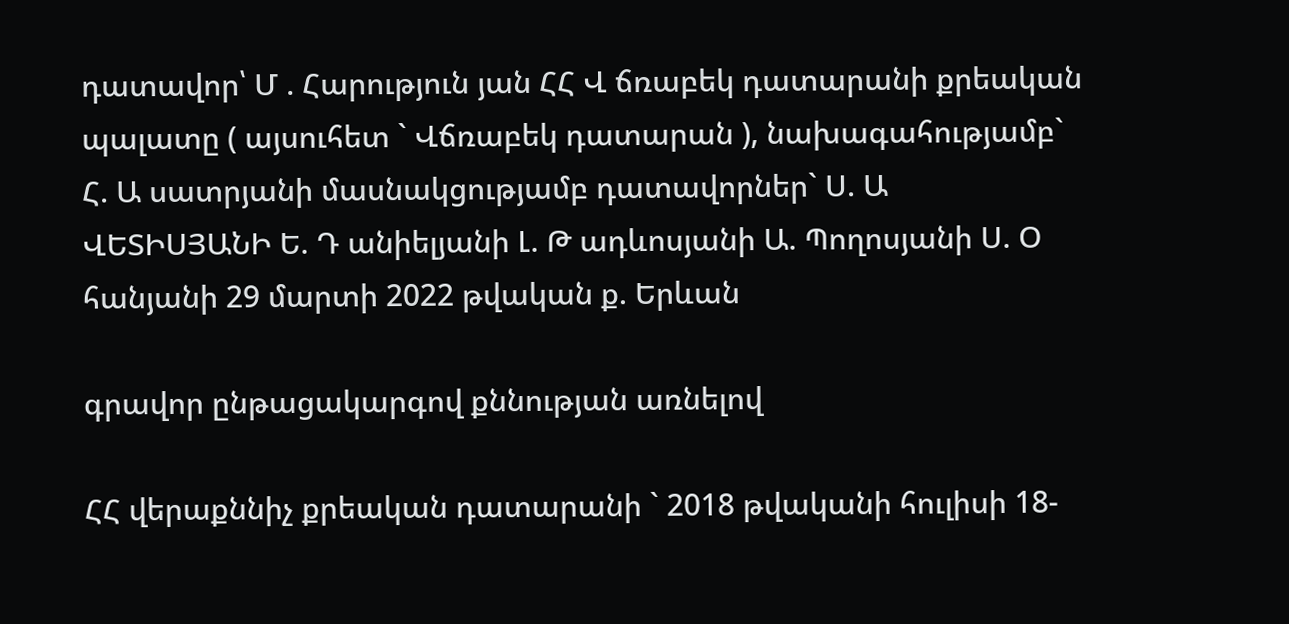դատավոր՝ Մ . Հարություն յան ՀՀ Վ ճռաբեկ դատարանի քրեական պալատը ( այսուհետ ` Վճռաբեկ դատարան ), նախագահությամբ` Հ. Ա սատրյանի մասնակցությամբ դատավորներ` Ս. Ա ՎԵՏԻՍՅԱՆԻ Ե. Դ անիելյանի Լ. Թ ադևոսյանի Ա. Պողոսյանի Ս. Օ հանյանի 29 մարտի 2022 թվական ք. Երևան

գրավոր ընթացակարգով քննության առնելով

ՀՀ վերաքննիչ քրեական դատարանի ` 2018 թվականի հուլիսի 18-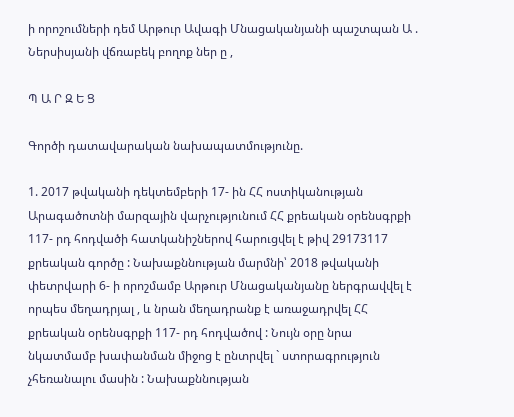ի որոշումների դեմ Արթուր Ավագի Մնացականյանի պաշտպան Ա . Ներսիսյանի վճռաբեկ բողոք ներ ը ,

Պ Ա Ր Զ Ե Ց

Գործի դատավարական նախապատմությունը.

1. 2017 թվականի դեկտեմբերի 17- ին ՀՀ ոստիկանության Արագածոտնի մարզային վարչությունում ՀՀ քրեական օրենսգրքի 117- րդ հոդվածի հատկանիշներով հարուցվել է թիվ 29173117 քրեական գործը : Նախաքննության մարմնի՝ 2018 թվականի փետրվարի 6- ի որոշմամբ Արթուր Մնացականյանը ներգրավվել է որպես մեղադրյալ , և նրան մեղադրանք է առաջադրվել ՀՀ քրեական օրենսգրքի 117- րդ հոդվածով : Նույն օրը նրա նկատմամբ խափանման միջոց է ընտրվել ` ստորագրություն չհեռանալու մասին : Նախաքննության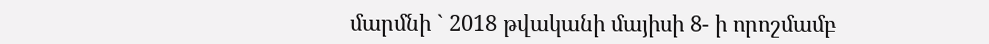մարմնի ` 2018 թվականի մայիսի 8- ի որոշմամբ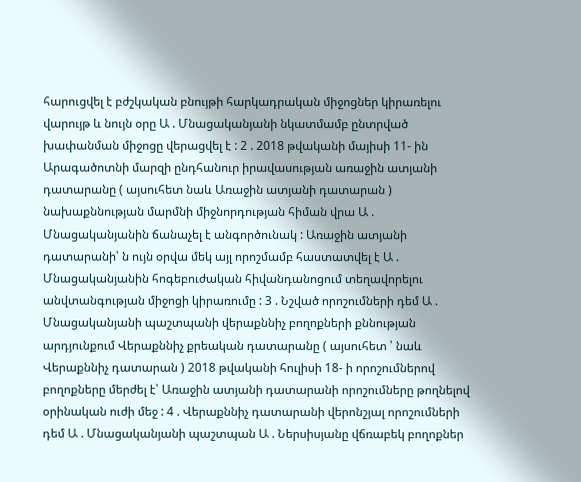հարուցվել է բժշկական բնույթի հարկադրական միջոցներ կիրառելու վարույթ և նույն օրը Ա . Մնացականյանի նկատմամբ ընտրված խափանման միջոցը վերացվել է : 2 . 2018 թվականի մայիսի 11- ին Արագածոտնի մարզի ընդհանուր իրավասության առաջին ատյանի դատարանը ( այսուհետ նաև Առաջին ատյանի դատարան ) նախաքննության մարմնի միջնորդության հիման վրա Ա . Մնացականյանին ճանաչել է անգործունակ : Առաջին ատյանի դատարանի՝ ն ույն օրվա մեկ այլ որոշմամբ հաստատվել է Ա . Մնացականյանին հոգեբուժական հիվանդանոցում տեղավորելու անվտանգության միջոցի կիրառումը : 3 . Նշված որոշումների դեմ Ա . Մնացականյանի պաշտպանի վերաքննիչ բողոքների քննության արդյունքում Վերաքննիչ քրեական դատարանը ( այսուհետ ՝ նաև Վերաքննիչ դատարան ) 2018 թվականի հուլիսի 18- ի որոշումներով բողոքները մերժել է՝ Առաջին ատյանի դատարանի որոշումները թողնելով օրինական ուժի մեջ : 4 . Վերաքննիչ դատարանի վերոնշյալ որոշումների դեմ Ա . Մնացականյանի պաշտպան Ա . Ներսիսյանը վճռաբեկ բողոքներ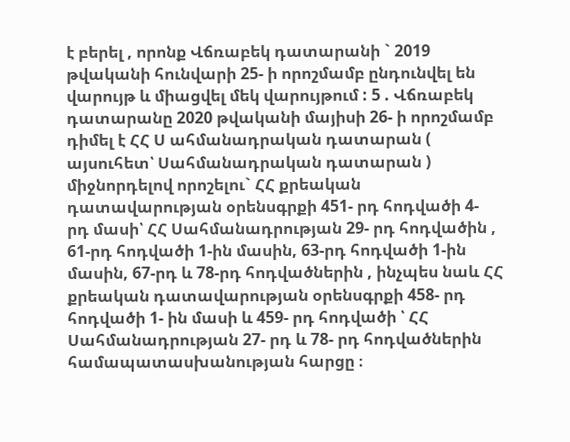է բերել , որոնք Վճռաբեկ դատարանի ` 2019 թվականի հունվարի 25- ի որոշմամբ ընդունվել են վարույթ և միացվել մեկ վարույթում : 5 . Վճռաբեկ դատարանը 2020 թվականի մայիսի 26- ի որոշմամբ դիմել է ՀՀ Ս ահմանադրական դատարան ( այսուհետ՝ Սահմանադրական դատարան ) միջնորդելով որոշելու` ՀՀ քրեական դատավարության օրենսգրքի 451- րդ հոդվածի 4- րդ մասի՝ ՀՀ Սահմանադրության 29- րդ հոդվածին , 61-րդ հոդվածի 1-ին մասին, 63-րդ հոդվածի 1-ին մասին, 67-րդ և 78-րդ հոդվածներին , ինչպես նաև ՀՀ քրեական դատավարության օրենսգրքի 458- րդ հոդվածի 1- ին մասի և 459- րդ հոդվածի ՝ ՀՀ Սահմանադրության 27- րդ և 78- րդ հոդվածներին համապատասխանության հարցը ։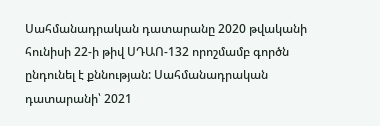Սահմանադրական դատարանը 2020 թվականի հունիսի 22-ի թիվ ՍԴԱՈ-132 որոշմամբ գործն ընդունել է քննության: Սահմանադրական դատարանի՝ 2021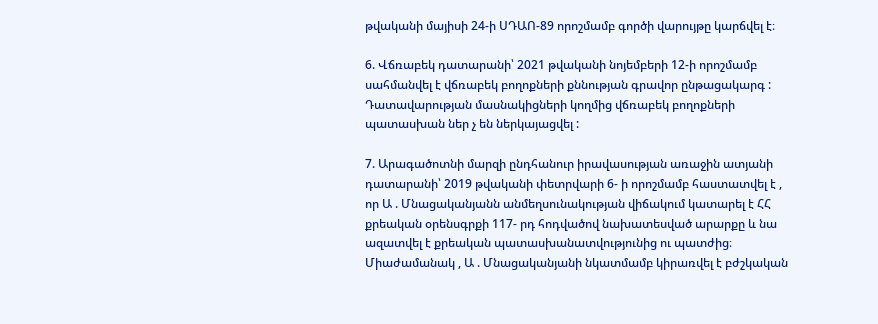թվականի մայիսի 24-ի ՍԴԱՈ-89 որոշմամբ գործի վարույթը կարճվել է։

6. Վճռաբեկ դատարանի՝ 2021 թվականի նոյեմբերի 12-ի որոշմամբ սահմանվել է վճռաբեկ բողոքների քննության գրավոր ընթացակարգ : Դատավարության մասնակիցների կողմից վճռաբեկ բողոքների պատասխան ներ չ են ներկայացվել :

7. Արագածոտնի մարզի ընդհանուր իրավասության առաջին ատյանի դատարանի՝ 2019 թվականի փետրվարի 6- ի որոշմամբ հաստատվել է , որ Ա . Մնացականյանն անմեղսունակության վիճակում կատարել է ՀՀ քրեական օրենսգրքի 117- րդ հոդվածով նախատեսված արարքը և նա ազատվել է քրեական պատասխանատվությունից ու պատժից։ Միաժամանակ , Ա . Մնացականյանի նկատմամբ կիրառվել է բժշկական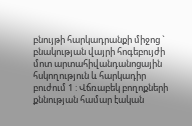բնույթի հարկադրանքի միջոց ` բնակության վայրի հոգեբույժի մոտ արտահիվանդանոցային հսկողություն և հարկադիր բուժում 1 : Վճռաբեկ բողոքների քննության համար էական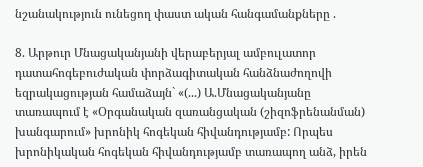նշանակություն ունեցող փաստ ական հանգամանքները .

8. Արթուր Մնացականյանի վերաբերյալ ամբուլատոր դատահոգեբուժական փորձագիտական հանձնաժողովի եզրակացության համաձայն` «(...) Ա.Մնացականյանը տառապում է «Օրգանական զառանցական (շիզոֆրենանման) խանգարում» խրոնիկ հոգեկան հիվանդությամբ: Որպես խրոնիկական հոգեկան հիվանդությամբ տառապող անձ, իրեն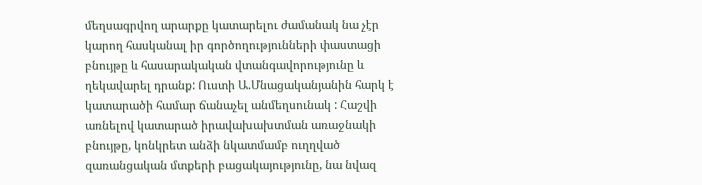մեղսագրվող արարքը կատարելու ժամանակ նա չէր կարող հասկանալ իր գործողությունների փաստացի բնույթը և հասարակական վտանգավորությունը և ղեկավարել դրանք: Ուստի Ա.Մնացականյանին հարկ է կատարածի համար ճանաչել անմեղսունակ : Հաշվի առնելով կատարած իրավախախտման առաջնակի բնույթը, կոնկրետ անձի նկատմամբ ուղղված զառանցական մտքերի բացակայությունը, նա նվազ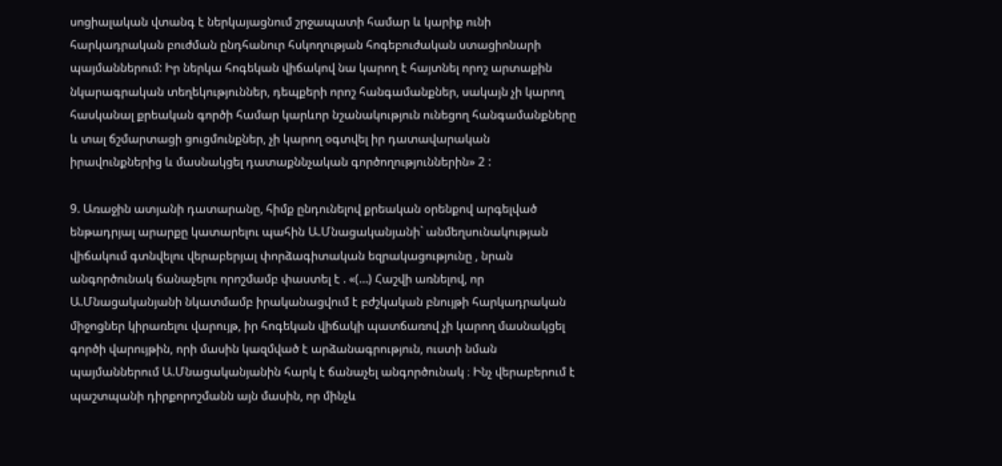սոցիալական վտանգ է ներկայացնում շրջապատի համար և կարիք ունի հարկադրական բուժման ընդհանուր հսկողության հոգեբուժական ստացիոնարի պայմաններում: Իր ներկա հոգեկան վիճակով նա կարող է հայտնել որոշ արտաքին նկարագրական տեղեկություններ, դեպքերի որոշ հանգամանքներ, սակայն չի կարող հասկանալ քրեական գործի համար կարևոր նշանակություն ունեցող հանգամանքները և տալ ճշմարտացի ցուցմունքներ, չի կարող օգտվել իր դատավարական իրավունքներից և մասնակցել դատաքննչական գործողություններին» 2 :

9. Առաջին ատյանի դատարանը, հիմք ընդունելով քրեական օրենքով արգելված ենթադրյալ արարքը կատարելու պահին Ա.Մնացականյանի` անմեղսունակության վիճակում գտնվելու վերաբերյալ փորձագիտական եզրակացությունը , նրան անգործունակ ճանաչելու որոշմամբ փաստել է . «(…) Հաշվի առնելով, որ Ա.Մնացականյանի նկատմամբ իրականացվում է բժշկական բնույթի հարկադրական միջոցներ կիրառելու վարույթ, իր հոգեկան վիճակի պատճառով չի կարող մասնակցել գործի վարույթին, որի մասին կազմված է արձանագրություն, ուստի նման պայմաններում Ա.Մնացականյանին հարկ է ճանաչել անգործունակ ։ Ինչ վերաբերում է պաշտպանի դիրքորոշմանն այն մասին, որ մինչև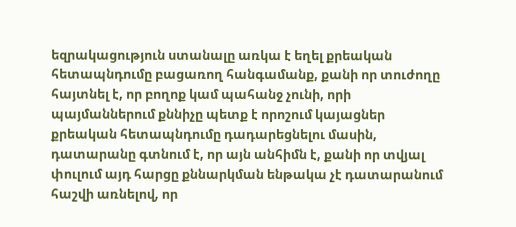եզրակացություն ստանալը առկա է եղել քրեական հետապնդումը բացառող հանգամանք, քանի որ տուժողը հայտնել է, որ բողոք կամ պահանջ չունի, որի պայմաններում քննիչը պետք է որոշում կայացներ քրեական հետապնդումը դադարեցնելու մասին, դատարանը գտնում է, որ այն անհիմն է, քանի որ տվյալ փուլում այդ հարցը քննարկման ենթակա չէ դատարանում հաշվի առնելով, որ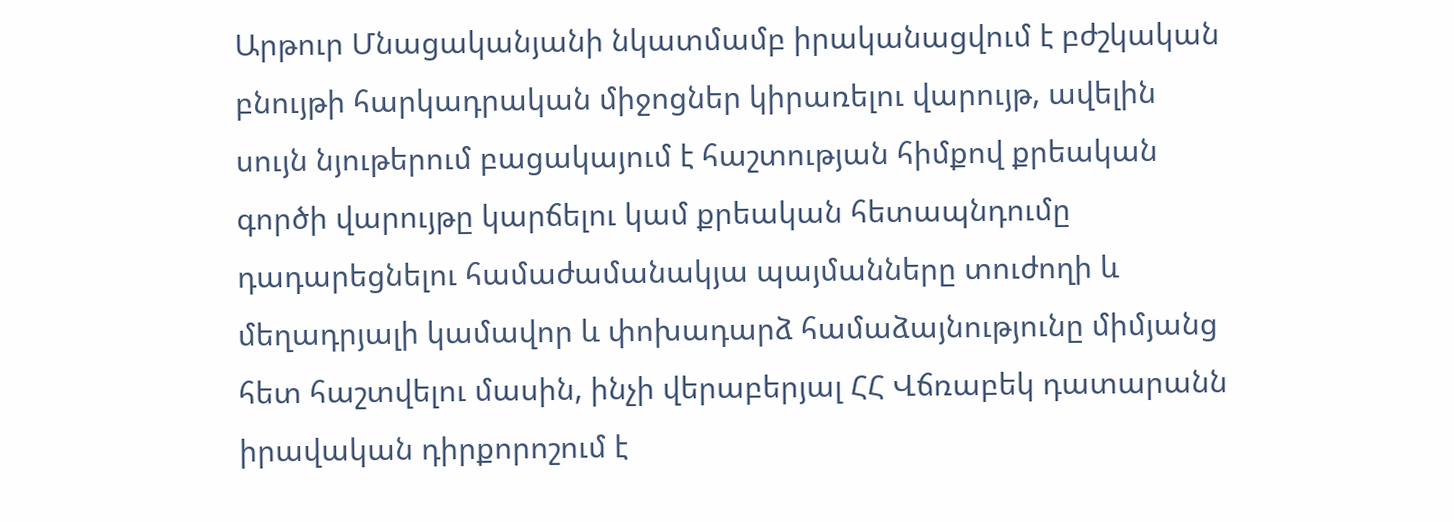Արթուր Մնացականյանի նկատմամբ իրականացվում է բժշկական բնույթի հարկադրական միջոցներ կիրառելու վարույթ, ավելին սույն նյութերում բացակայում է հաշտության հիմքով քրեական գործի վարույթը կարճելու կամ քրեական հետապնդումը դադարեցնելու համաժամանակյա պայմանները տուժողի և մեղադրյալի կամավոր և փոխադարձ համաձայնությունը միմյանց հետ հաշտվելու մասին, ինչի վերաբերյալ ՀՀ Վճռաբեկ դատարանն իրավական դիրքորոշում է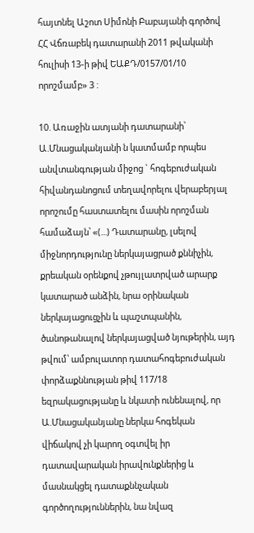հայտնել Աշոտ Սիմոնի Բաբայանի գործով ՀՀ Վճռաբեկ դատարանի 2011 թվականի հուլիսի 13-ի թիվ ԵԱՔԴ/0157/01/10 որոշմամբ» 3 :

10. Առաջին ատյանի դատարանի՝ Ա.Մնացականյանի ն կատմամբ որպես անվտանգության միջոց ` հոգեբուժական հիվանդանոցում տեղավորելու վերաբերյալ որոշումը հաստատելու մասին որոշման համաձայն՝ «(...) Դատարանը, լսելով միջնորդությունը ներկայացրած քննիչին, քրեական օրենքով չթույլատրված արարք կատարած անձին, նրա օրինական ներկայացուցչին և պաշտպանին, ծանոթանալով ներկայացված նյութերին, այդ թվում՝ ամբուլատոր դատահոգեբուժական փորձաքննության թիվ 117/18 եզրակացությանը և նկատի ունենալով, որ Ա.Մնացականյանը ներկա հոգեկան վիճակով չի կարող օգտվել իր դատավարական իրավունքներից և մասնակցել դատաքննչական գործողություններին, նա նվազ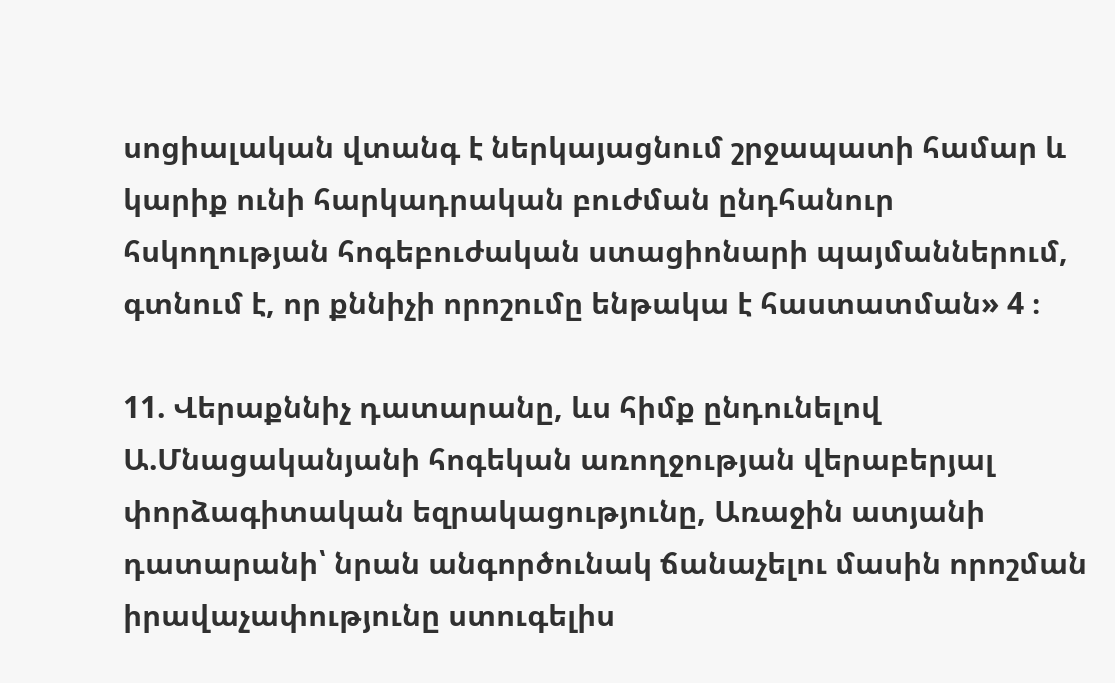սոցիալական վտանգ է ներկայացնում շրջապատի համար և կարիք ունի հարկադրական բուժման ընդհանուր հսկողության հոգեբուժական ստացիոնարի պայմաններում, գտնում է, որ քննիչի որոշումը ենթակա է հաստատման» 4 ։

11. Վերաքննիչ դատարանը, ևս հիմք ընդունելով Ա.Մնացականյանի հոգեկան առողջության վերաբերյալ փորձագիտական եզրակացությունը, Առաջին ատյանի դատարանի՝ նրան անգործունակ ճանաչելու մասին որոշման իրավաչափությունը ստուգելիս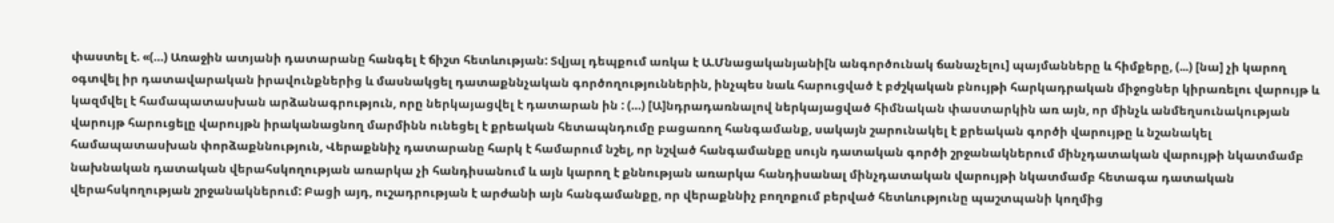փաստել է. «(…) Առաջին ատյանի դատարանը հանգել է ճիշտ հետևության: Տվյալ դեպքում առկա է Ա.Մնացականյանի[ն անգործունակ ճանաչելու] պայմանները և հիմքերը, (...) [նա] չի կարող օգտվել իր դատավարական իրավունքներից և մասնակցել դատաքննչական գործողություններին, ինչպես նաև հարուցված է բժշկական բնույթի հարկադրական միջոցներ կիրառելու վարույթ և կազմվել է համապատասխան արձանագրություն, որը ներկայացվել է դատարան ին : (…) [Ա]նդրադառնալով ներկայացված հիմնական փաստարկին առ այն, որ մինչև անմեղսունակության վարույթ հարուցելը վարույթն իրականացնող մարմինն ունեցել է քրեական հետապնդումը բացառող հանգամանք, սակայն շարունակել է քրեական գործի վարույթը և նշանակել համապատասխան փորձաքննություն, Վերաքննիչ դատարանը հարկ է համարում նշել, որ նշված հանգամանքը սույն դատական գործի շրջանակներում մինչդատական վարույթի նկատմամբ նախնական դատական վերահսկողության առարկա չի հանդիսանում և այն կարող է քննության առարկա հանդիսանալ մինչդատական վարույթի նկատմամբ հետագա դատական վերահսկողության շրջանակներում: Բացի այդ, ուշադրության է արժանի այն հանգամանքը, որ վերաքննիչ բողոքում բերված հետևությունը պաշտպանի կողմից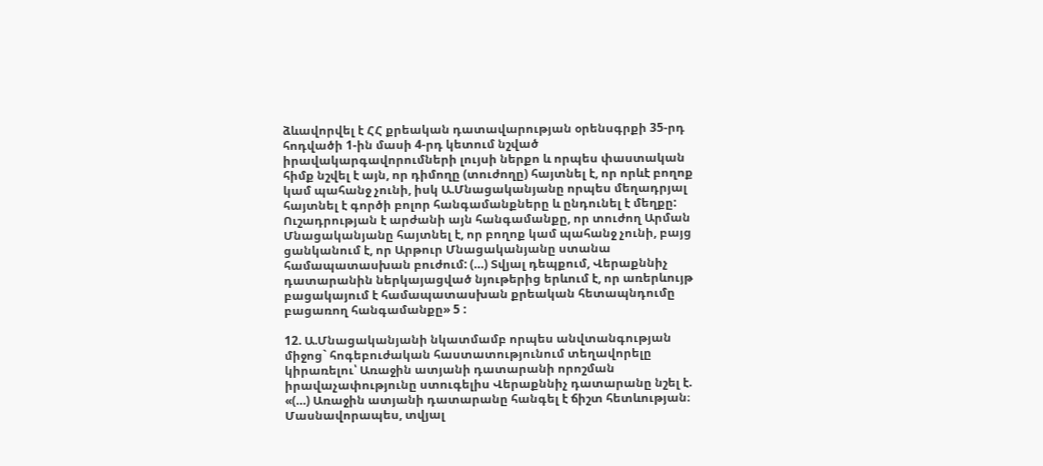ձևավորվել է ՀՀ քրեական դատավարության օրենսգրքի 35-րդ հոդվածի 1-ին մասի 4-րդ կետում նշված իրավակարգավորումների լույսի ներքո և որպես փաստական հիմք նշվել է այն, որ դիմողը (տուժողը) հայտնել է, որ որևէ բողոք կամ պահանջ չունի, իսկ Ա.Մնացականյանը որպես մեղադրյալ հայտնել է գործի բոլոր հանգամանքները և ընդունել է մեղքը: Ուշադրության է արժանի այն հանգամանքը, որ տուժող Արման Մնացականյանը հայտնել է, որ բողոք կամ պահանջ չունի, բայց ցանկանում է, որ Արթուր Մնացականյանը ստանա համապատասխան բուժում: (…) Տվյալ դեպքում, Վերաքննիչ դատարանին ներկայացված նյութերից երևում է, որ առերևույթ բացակայում է համապատասխան քրեական հետապնդումը բացառող հանգամանքը» 5 :

12. Ա.Մնացականյանի նկատմամբ որպես անվտանգության միջոց` հոգեբուժական հաստատությունում տեղավորելը կիրառելու՝ Առաջին ատյանի դատարանի որոշման իրավաչափությունը ստուգելիս Վերաքննիչ դատարանը նշել է. «(…) Առաջին ատյանի դատարանը հանգել է ճիշտ հետևության։ Մասնավորապես, տվյալ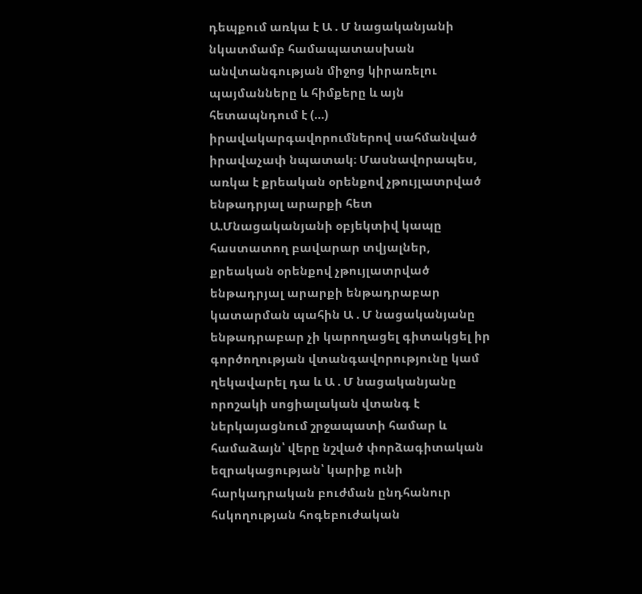դեպքում առկա է Ա . Մ նացականյանի նկատմամբ համապատասխան անվտանգության միջոց կիրառելու պայմանները և հիմքերը և այն հետապնդում է (…) իրավակարգավորումներով սահմանված իրավաչափ նպատակ։ Մասնավորապես, առկա է քրեական օրենքով չթույլատրված ենթադրյալ արարքի հետ Ա.Մնացականյանի օբյեկտիվ կապը հաստատող բավարար տվյալներ, քրեական օրենքով չթույլատրված ենթադրյալ արարքի ենթադրաբար կատարման պահին Ա . Մ նացականյանը ենթադրաբար չի կարողացել գիտակցել իր գործողության վտանգավորությունը կամ ղեկավարել դա և Ա . Մ նացականյանը որոշակի սոցիալական վտանգ է ներկայացնում շրջապատի համար և համաձայն՝ վերը նշված փորձագիտական եզրակացության՝ կարիք ունի հարկադրական բուժման ընդհանուր հսկողության հոգեբուժական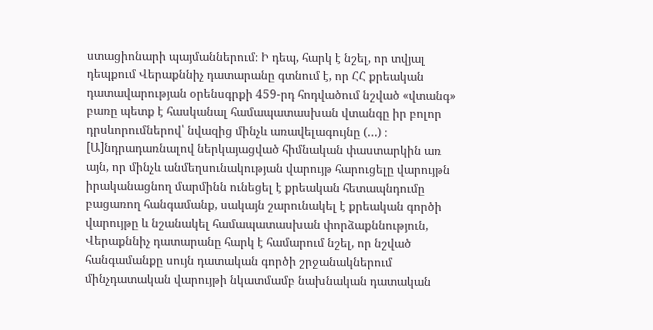ստացիոնարի պայմաններում։ Ի դեպ, հարկ է նշել, որ տվյալ դեպքում Վերաքննիչ դատարանը գտնում է, որ ՀՀ քրեական դատավարության օրենսգրքի 459-րդ հոդվածում նշված «վտանգ» բառը պետք է հասկանալ համապատասխան վտանգը իր բոլոր դրսևորումներով՝ նվազից մինչև առավելագույնը (…) ։ [Ա]նդրադառնալով ներկայացված հիմնական փաստարկին առ այն, որ մինչև անմեղսունակության վարույթ հարուցելը վարույթն իրականացնող մարմինն ունեցել է քրեական հետապնդումը բացառող հանգամանք, սակայն շարունակել է քրեական գործի վարույթը և նշանակել համապատասխան փորձաքննություն, Վերաքննիչ դատարանը հարկ է համարում նշել, որ նշված հանգամանքը սույն դատական գործի շրջանակներում մինչդատական վարույթի նկատմամբ նախնական դատական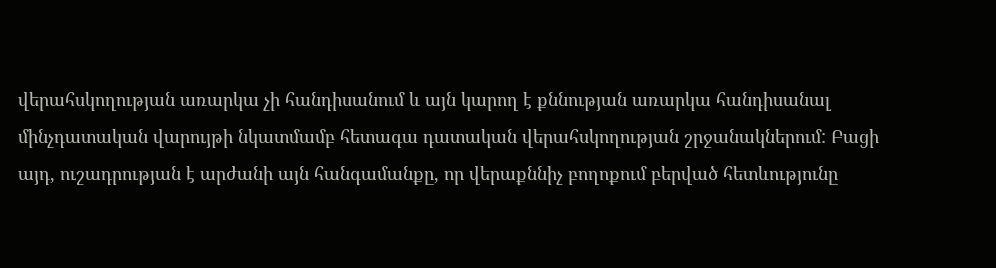վերահսկողության առարկա չի հանդիսանում և այն կարող է քննության առարկա հանդիսանալ մինչդատական վարույթի նկատմամբ հետագա դատական վերահսկողության շրջանակներում: Բացի այդ, ուշադրության է արժանի այն հանգամանքը, որ վերաքննիչ բողոքում բերված հետևությունը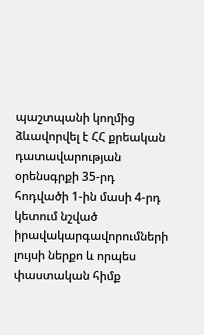պաշտպանի կողմից ձևավորվել է ՀՀ քրեական դատավարության օրենսգրքի 35-րդ հոդվածի 1-ին մասի 4-րդ կետում նշված իրավակարգավորումների լույսի ներքո և որպես փաստական հիմք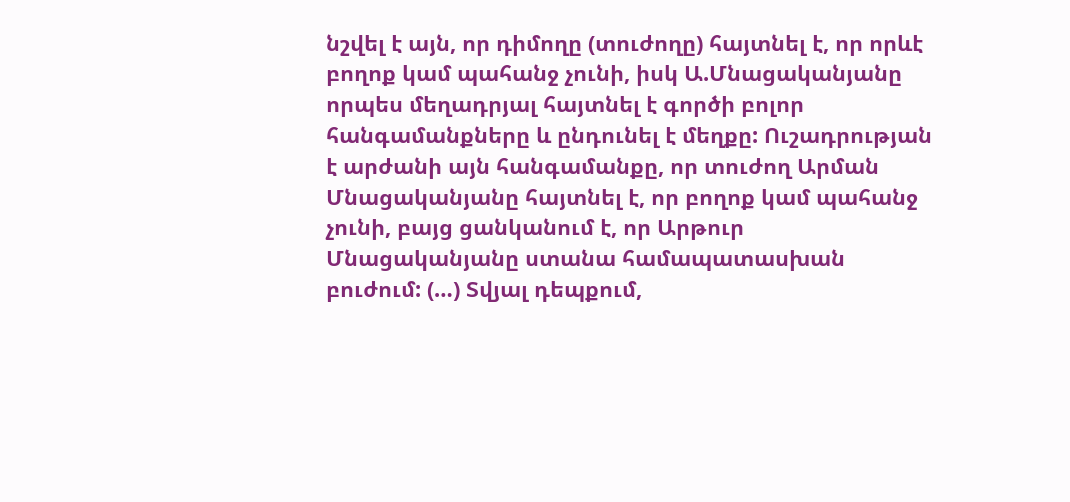նշվել է այն, որ դիմողը (տուժողը) հայտնել է, որ որևէ բողոք կամ պահանջ չունի, իսկ Ա.Մնացականյանը որպես մեղադրյալ հայտնել է գործի բոլոր հանգամանքները և ընդունել է մեղքը: Ուշադրության է արժանի այն հանգամանքը, որ տուժող Արման Մնացականյանը հայտնել է, որ բողոք կամ պահանջ չունի, բայց ցանկանում է, որ Արթուր Մնացականյանը ստանա համապատասխան բուժում: (…) Տվյալ դեպքում,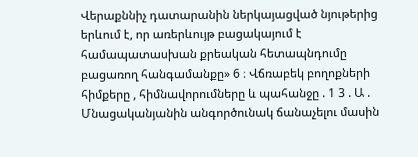Վերաքննիչ դատարանին ներկայացված նյութերից երևում է, որ առերևույթ բացակայում է համապատասխան քրեական հետապնդումը բացառող հանգամանքը» 6 ։ Վճռաբեկ բողոքների հիմքերը , հիմնավորումները և պահանջը . 1 3 . Ա . Մնացականյանին անգործունակ ճանաչելու մասին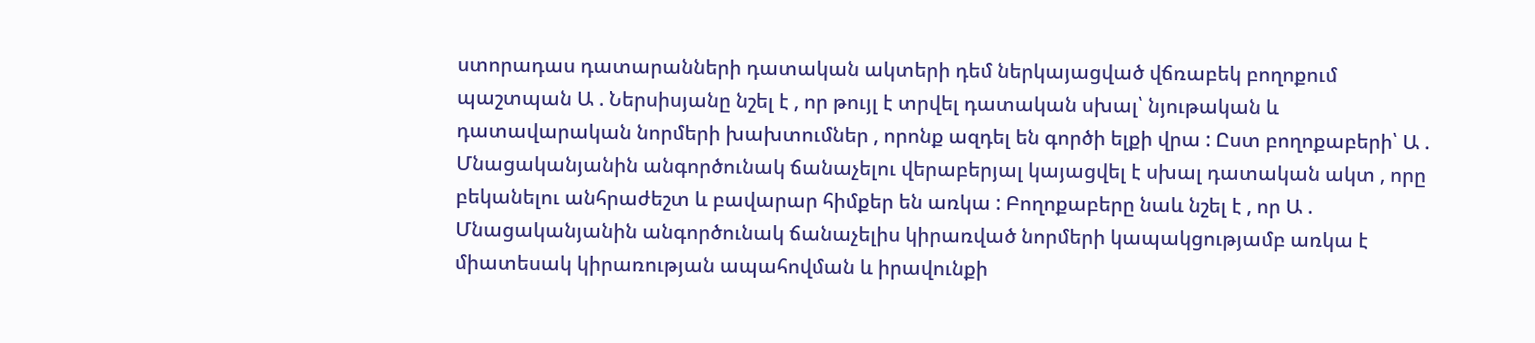ստորադաս դատարանների դատական ակտերի դեմ ներկայացված վճռաբեկ բողոքում պաշտպան Ա . Ներսիսյանը նշել է , որ թույլ է տրվել դատական սխալ՝ նյութական և դատավարական նորմերի խախտումներ , որոնք ազդել են գործի ելքի վրա : Ըստ բողոքաբերի՝ Ա . Մնացականյանին անգործունակ ճանաչելու վերաբերյալ կայացվել է սխալ դատական ակտ , որը բեկանելու անհրաժեշտ և բավարար հիմքեր են առկա : Բողոքաբերը նաև նշել է , որ Ա . Մնացականյանին անգործունակ ճանաչելիս կիրառված նորմերի կապակցությամբ առկա է միատեսակ կիրառության ապահովման և իրավունքի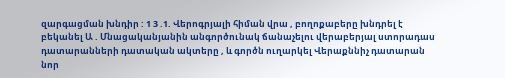զարգացման խնդիր : 1 3 .1. Վերոգրյալի հիման վրա , բողոքաբերը խնդրել է բեկանել Ա . Մնացականյանին անգործունակ ճանաչելու վերաբերյալ ստորադաս դատարանների դատական ակտերը , և գործն ուղարկել Վերաքննիչ դատարան նոր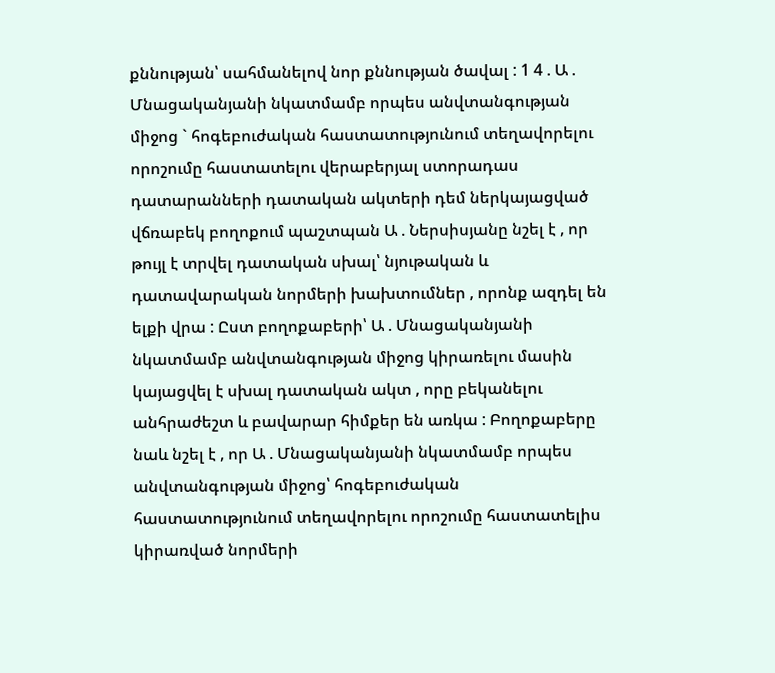քննության՝ սահմանելով նոր քննության ծավալ : 1 4 . Ա . Մնացականյանի նկատմամբ որպես անվտանգության միջոց ` հոգեբուժական հաստատությունում տեղավորելու որոշումը հաստատելու վերաբերյալ ստորադաս դատարանների դատական ակտերի դեմ ներկայացված վճռաբեկ բողոքում պաշտպան Ա . Ներսիսյանը նշել է , որ թույլ է տրվել դատական սխալ՝ նյութական և դատավարական նորմերի խախտումներ , որոնք ազդել են ելքի վրա : Ըստ բողոքաբերի՝ Ա . Մնացականյանի նկատմամբ անվտանգության միջոց կիրառելու մասին կայացվել է սխալ դատական ակտ , որը բեկանելու անհրաժեշտ և բավարար հիմքեր են առկա : Բողոքաբերը նաև նշել է , որ Ա . Մնացականյանի նկատմամբ որպես անվտանգության միջոց՝ հոգեբուժական հաստատությունում տեղավորելու որոշումը հաստատելիս կիրառված նորմերի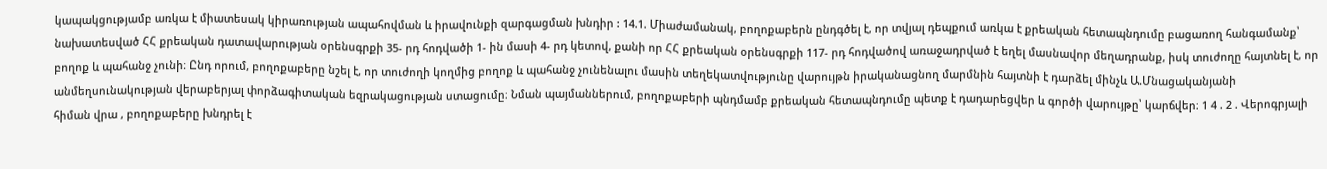կապակցությամբ առկա է միատեսակ կիրառության ապահովման և իրավունքի զարգացման խնդիր : 14.1. Միաժամանակ, բողոքաբերն ընդգծել է, որ տվյալ դեպքում առկա է քրեական հետապնդումը բացառող հանգամանք՝ նախատեսված ՀՀ քրեական դատավարության օրենսգրքի 35- րդ հոդվածի 1- ին մասի 4- րդ կետով, քանի որ ՀՀ քրեական օրենսգրքի 117- րդ հոդվածով առաջադրված է եղել մասնավոր մեղադրանք, իսկ տուժողը հայտնել է, որ բողոք և պահանջ չունի։ Ընդ որում, բողոքաբերը նշել է, որ տուժողի կողմից բողոք և պահանջ չունենալու մասին տեղեկատվությունը վարույթն իրականացնող մարմնին հայտնի է դարձել մինչև Ա.Մնացականյանի անմեղսունակության վերաբերյալ փորձագիտական եզրակացության ստացումը։ Նման պայմաններում, բողոքաբերի պնդմամբ քրեական հետապնդումը պետք է դադարեցվեր և գործի վարույթը՝ կարճվեր։ 1 4 . 2 . Վերոգրյալի հիման վրա , բողոքաբերը խնդրել է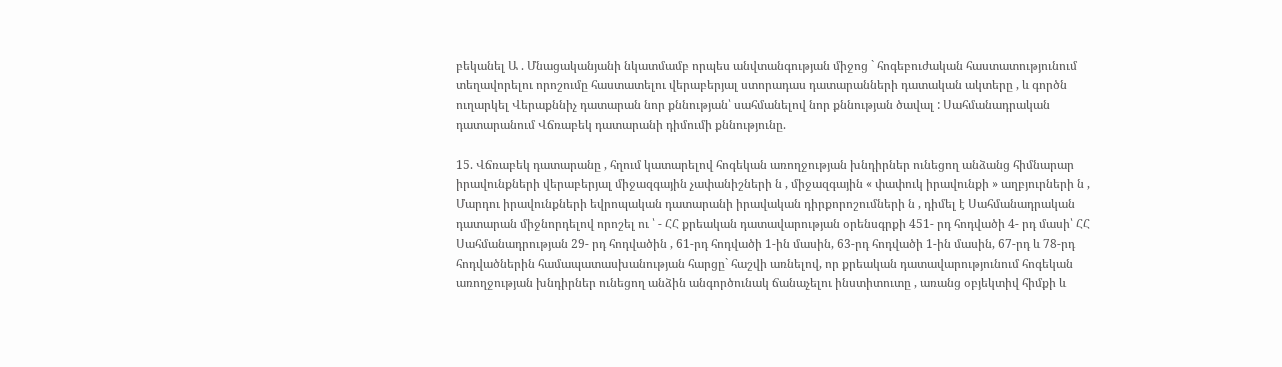բեկանել Ա . Մնացականյանի նկատմամբ որպես անվտանգության միջոց ` հոգեբուժական հաստատությունում տեղավորելու որոշումը հաստատելու վերաբերյալ ստորադաս դատարանների դատական ակտերը , և գործն ուղարկել Վերաքննիչ դատարան նոր քննության՝ սահմանելով նոր քննության ծավալ : Սահմանադրական դատարանում Վճռաբեկ դատարանի դիմումի քննությունը.

15. Վճռաբեկ դատարանը , հղում կատարելով հոգեկան առողջության խնդիրներ ունեցող անձանց հիմնարար իրավունքների վերաբերյալ միջազգային չափանիշների ն , միջազգային « փափուկ իրավունքի » աղբյուրների ն , Մարդու իրավունքների եվրոպական դատարանի իրավական դիրքորոշումների ն , դիմել է Սահմանադրական դատարան միջնորդելով որոշել ու ՝ - ՀՀ քրեական դատավարության օրենսգրքի 451- րդ հոդվածի 4- րդ մասի՝ ՀՀ Սահմանադրության 29- րդ հոդվածին , 61-րդ հոդվածի 1-ին մասին, 63-րդ հոդվածի 1-ին մասին, 67-րդ և 78-րդ հոդվածներին համապատասխանության հարցը` հաշվի առնելով, որ քրեական դատավարությունում հոգեկան առողջության խնդիրներ ունեցող անձին անգործունակ ճանաչելու ինստիտուտը , առանց օբյեկտիվ հիմքի և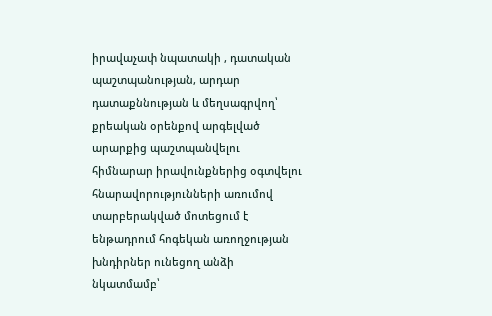իրավաչափ նպատակի , դատական պաշտպանության, արդար դատաքննության և մեղսագրվող՝ քրեական օրենքով արգելված արարքից պաշտպանվելու հիմնարար իրավունքներից օգտվելու հնարավորությունների առումով տարբերակված մոտեցում է ենթադրում հոգեկան առողջության խնդիրներ ունեցող անձի նկատմամբ՝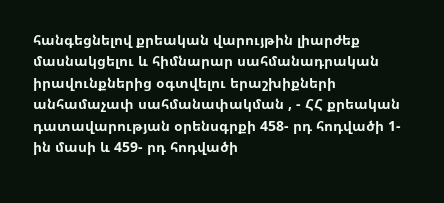հանգեցնելով քրեական վարույթին լիարժեք մասնակցելու և հիմնարար սահմանադրական իրավունքներից օգտվելու երաշխիքների անհամաչափ սահմանափակման , - ՀՀ քրեական դատավարության օրենսգրքի 458- րդ հոդվածի 1- ին մասի և 459- րդ հոդվածի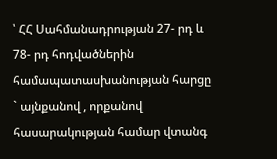՝ ՀՀ Սահմանադրության 27- րդ և 78- րդ հոդվածներին համապատասխանության հարցը ` այնքանով , որքանով հասարակության համար վտանգ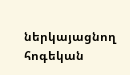ներկայացնող հոգեկան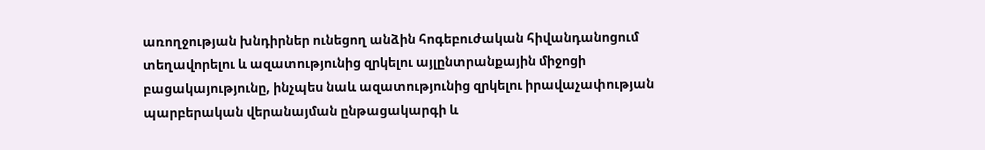առողջության խնդիրներ ունեցող անձին հոգեբուժական հիվանդանոցում տեղավորելու և ազատությունից զրկելու այլընտրանքային միջոցի բացակայությունը, ինչպես նաև ազատությունից զրկելու իրավաչափության պարբերական վերանայման ընթացակարգի և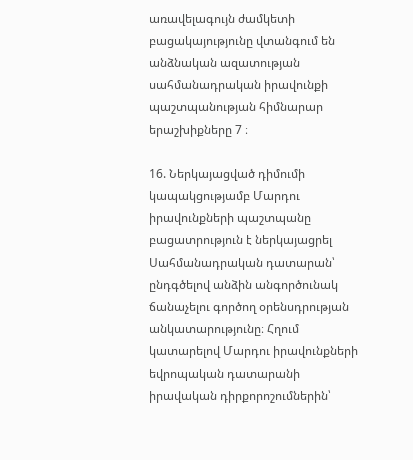առավելագույն ժամկետի բացակայությունը վտանգում են անձնական ազատության սահմանադրական իրավունքի պաշտպանության հիմնարար երաշխիքները 7 ։

16. Ներկայացված դիմումի կապակցությամբ Մարդու իրավունքների պաշտպանը բացատրություն է ներկայացրել Սահմանադրական դատարան՝ ընդգծելով անձին անգործունակ ճանաչելու գործող օրենսդրության անկատարությունը։ Հղում կատարելով Մարդու իրավունքների եվրոպական դատարանի իրավական դիրքորոշումներին՝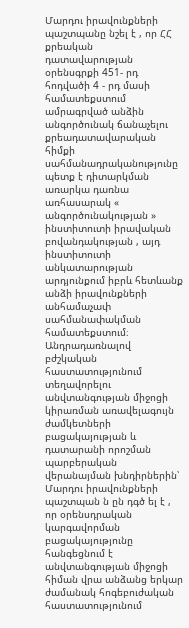Մարդու իրավունքների պաշտպանը նշել է , որ ՀՀ քրեական դատավարության օրենսգրքի 451- րդ հոդվածի 4 - րդ մասի համատեքստում ամրագրված անձին անգործունակ ճանաչելու քրեադատավարական հիմքի սահմանադրականությունը պետք է դիտարկման առարկա դառնա առհասարակ « անգործունակության » ինստիտուտի իրավական բովանդակության , այդ ինստիտուտի անկատարության արդյունքում իբրև հետևանք անձի իրավունքների անհամաչափ սահմանափակման համատեքստում։ Անդրադառնալով բժշկական հաստատությունում տեղավորելու անվտանգության միջոցի կիրառման առավելագույն ժամկետների բացակայության և դատարանի որոշման պարբերական վերանայման խնդիրներին՝ Մարդու իրավունքների պաշտպան ն ըն դգծ ել է , որ օրենսդրական կարգավորման բացակայությունը հանգեցնում է անվտանգության միջոցի հիման վրա անձանց երկար ժամանակ հոգեբուժական հաստատությունում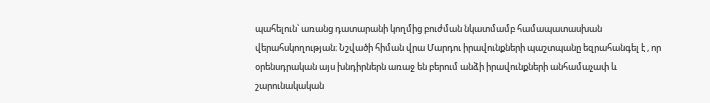պահելուն՝ առանց դատարանի կողմից բուժման նկատմամբ համապատասխան վերահսկողության։ Նշվածի հիման վրա Մարդու իրավունքների պաշտպանը եզրահանգել է , որ օրենսդրական այս խնդիրներն առաջ են բերում անձի իրավունքների անհամաչափ և շարունակական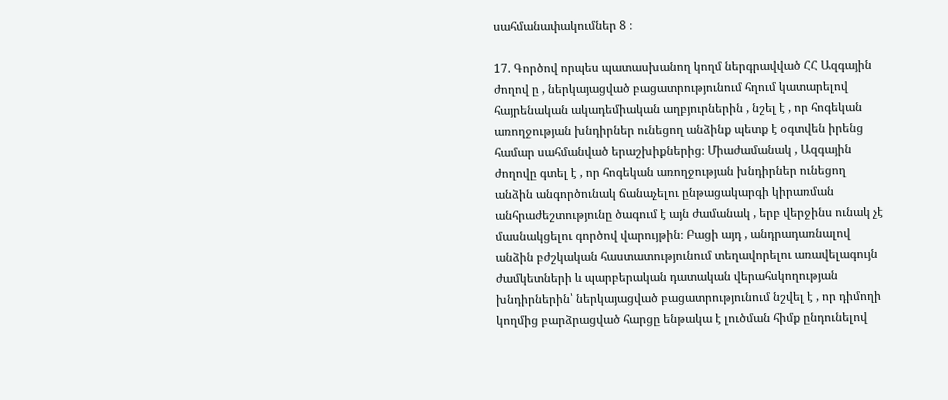սահմանափակումներ 8 ։

17. Գործով որպես պատասխանող կողմ ներգրավված ՀՀ Ազգային ժողով ը , ներկայացված բացատրությունում հղում կատարելով հայրենական ակադեմիական աղբյուրներին , նշել է , որ հոգեկան առողջության խնդիրներ ունեցող անձինք պետք է օգտվեն իրենց համար սահմանված երաշխիքներից։ Միաժամանակ , Ազգային ժողովը գտել է , որ հոգեկան առողջության խնդիրներ ունեցող անձին անգործունակ ճանաչելու ընթացակարգի կիրառման անհրաժեշտությունը ծագում է այն ժամանակ , երբ վերջինս ունակ չէ մասնակցելու գործով վարույթին։ Բացի այդ , անդրադառնալով անձին բժշկական հաստատությունում տեղավորելու առավելագույն ժամկետների և պարբերական դատական վերահսկողության խնդիրներին՝ ներկայացված բացատրությունում նշվել է , որ դիմողի կողմից բարձրացված հարցը ենթակա է լուծման հիմք ընդունելով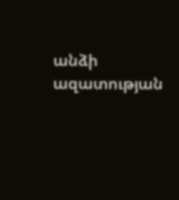անձի ազատության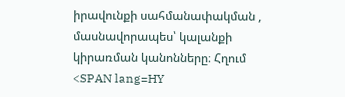իրավունքի սահմանափակման , մասնավորապես՝ կալանքի կիրառման կանոնները։ Հղում <SPAN lang=HY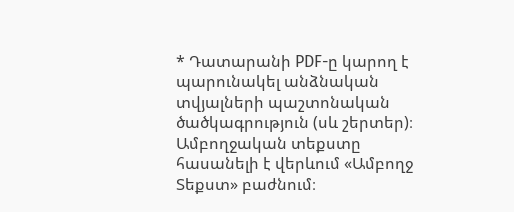* Դատարանի PDF-ը կարող է պարունակել անձնական տվյալների պաշտոնական ծածկագրություն (սև շերտեր)։ Ամբողջական տեքստը հասանելի է վերևում «Ամբողջ Տեքստ» բաժնում։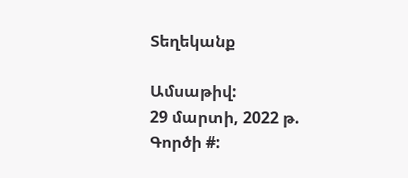Տեղեկանք

Ամսաթիվ:
29 մարտի, 2022 թ.
Գործի #: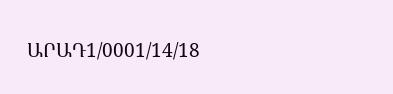ԱՐԱԴ1/0001/14/18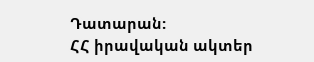Դատարան:
ՀՀ իրավական ակտեր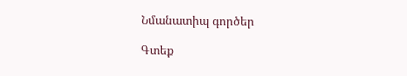Նմանատիպ գործեր

Գտեք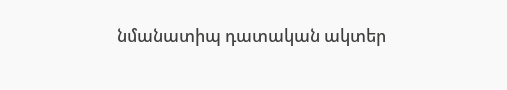նմանատիպ դատական ակտեր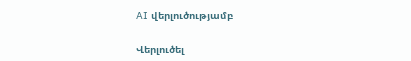AI վերլուծությամբ

Վերլուծել